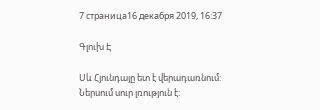7 страница16 декабря 2019, 16:37

Գլուխ Է

Սև Հյունդայը ետ է վերադառնում: Ներսում սուր լռություն է: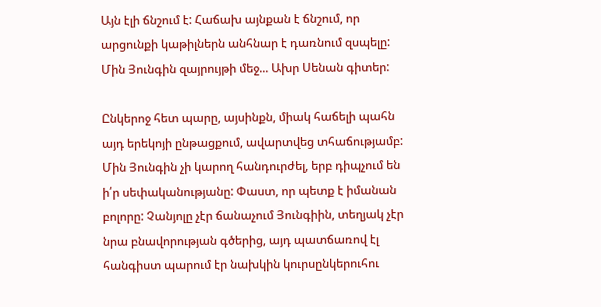Այն էլի ճնշում է: Հաճախ այնքան է ճնշում, որ արցունքի կաթիլներն անհնար է դառնում զսպելը: Մին Յունգին զայրույթի մեջ... Ախր Սենան գիտեր:

Ընկերոջ հետ պարը, այսինքն, միակ հաճելի պահն այդ երեկոյի ընթացքում, ավարտվեց տհաճությամբ: Մին Յունգին չի կարող հանդուրժել, երբ դիպչում են ի՛ր սեփականությանը: Փաստ, որ պետք է իմանան բոլորը: Չանյոլը չէր ճանաչում Յունգիին, տեղյակ չէր նրա բնավորության գծերից, այդ պատճառով էլ հանգիստ պարում էր նախկին կուրսընկերուհու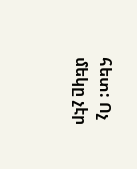հետ: Ոչ մեկը չէր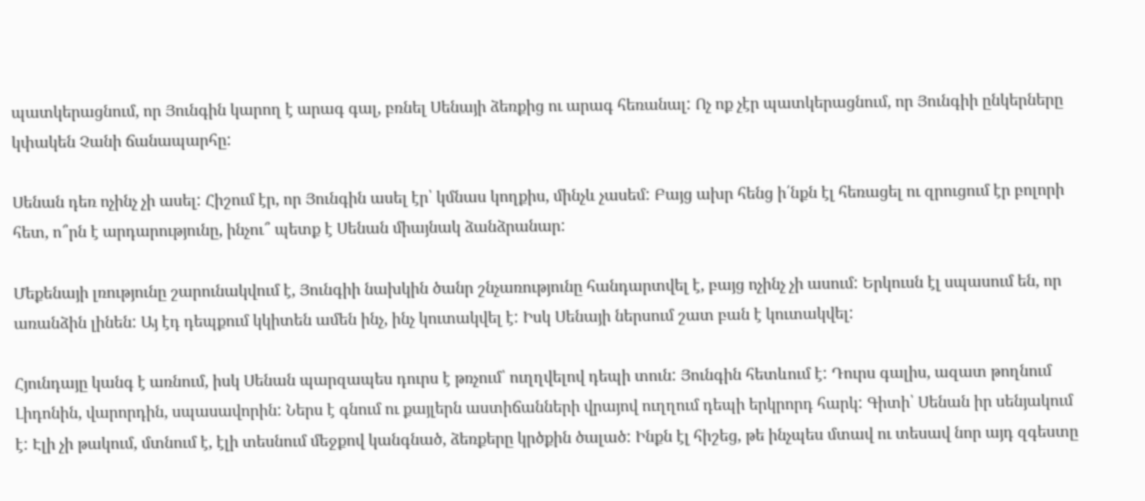պատկերացնում, որ Յունգին կարող է արագ գալ, բռնել Սենայի ձեռքից ու արագ հեռանալ: Ոչ ոք չէր պատկերացնում, որ Յունգիի ընկերները կփակեն Չանի ճանապարհը:

Սենան դեռ ոչինչ չի ասել: Հիշում էր, որ Յունգին ասել էր՝ կմնաս կողքիս, մինչև չասեմ: Բայց ախր հենց ի՛նքն էլ հեռացել ու զրուցում էր բոլորի հետ, ո՞րն է արդարությունը, ինչու՞ պետք է Սենան միայնակ ձանձրանար:

Մեքենայի լռությունը շարունակվում է, Յունգիի նախկին ծանր շնչառությունը հանդարտվել է, բայց ոչինչ չի ասում: Երկուսն էլ սպասում են, որ առանձին լինեն: Այ էդ դեպքում կկիտեն ամեն ինչ, ինչ կուտակվել է: Իսկ Սենայի ներսում շատ բան է կուտակվել:

Հյունդայը կանգ է առնում, իսկ Սենան պարզապես դուրս է թռչում՝ ուղղվելով դեպի տուն: Յունգին հետևում է: Դուրս գալիս, ազատ թողնում Լիդոնին, վարորդին, սպասավորին: Ներս է գնում ու քայլերն աստիճանների վրայով ուղղում դեպի երկրորդ հարկ: Գիտի՝ Սենան իր սենյակում է: Էլի չի թակում, մտնում է, էլի տեսնում մեջքով կանգնած, ձեռքերը կրծքին ծալած: Ինքն էլ հիշեց, թե ինչպես մտավ ու տեսավ նոր այդ զգեստը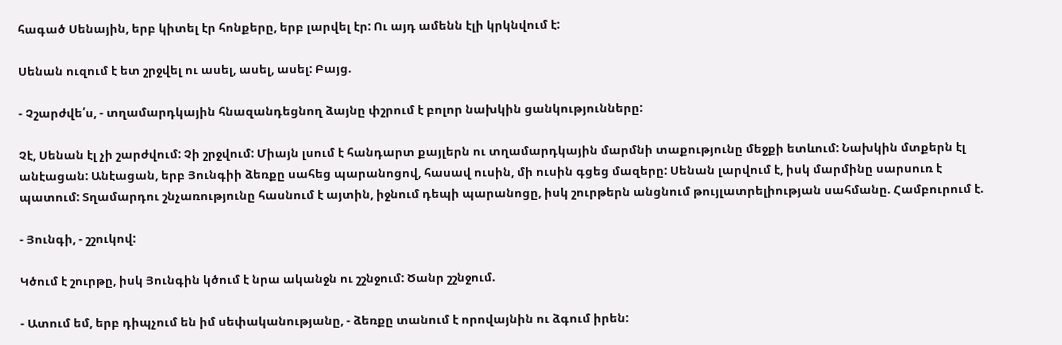հագած Սենային, երբ կիտել էր հոնքերը, երբ լարվել էր: Ու այդ ամենն էլի կրկնվում է:

Սենան ուզում է ետ շրջվել ու ասել, ասել, ասել: Բայց.

- Չշարժվե՛ս, - տղամարդկային հնազանդեցնող ձայնը փշրում է բոլոր նախկին ցանկությունները:

Չէ, Սենան էլ չի շարժվում: Չի շրջվում: Միայն լսում է հանդարտ քայլերն ու տղամարդկային մարմնի տաքությունը մեջքի ետևում: Նախկին մտքերն էլ անէացան: Անէացան, երբ Յունգիի ձեռքը սահեց պարանոցով, հասավ ուսին, մի ուսին գցեց մազերը: Սենան լարվում է, իսկ մարմինը սարսուռ է պատում: Տղամարդու շնչառությունը հասնում է այտին, իջնում դեպի պարանոցը, իսկ շուրթերն անցնում թույլատրելիության սահմանը. Համբուրում է.

- Յունգի, - շշուկով:

Կծում է շուրթը, իսկ Յունգին կծում է նրա ականջն ու շշնջում: Ծանր շշնջում.

- Ատում եմ, երբ դիպչում են իմ սեփականությանը, - ձեռքը տանում է որովայնին ու ձգում իրեն: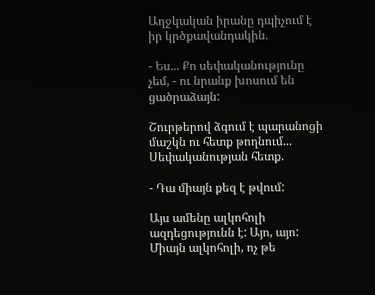Աղջկական իրանը դպիչում է իր կրծքավանդակին.

- Ես... Քո սեփականությունը չեմ, - ու նրանք խոսում են ցածրաձայն:

Շուրթերով ձգում է պարանոցի մաշկն ու հետք թողնում... Սեփականության հետք.

- Դա միայն քեզ է թվում:

Այս ամենը ալկոհոլի ազդեցությունն է: Այո, այո: Միայն ալկոհոլի, ոչ թե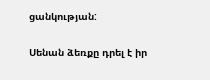ցանկության:

Սենան ձեռքը դրել է իր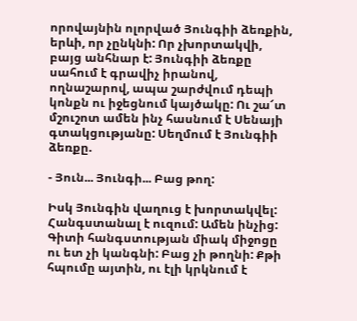որովայնին ոլորված Յունգիի ձեռքին, երևի, որ չընկնի: Որ չխորտակվի, բայց անհնար է: Յունգիի ձեռքը սահում է գրավիչ իրանով, ողնաշարով, ապա շարժվում դեպի կոնքն ու իջեցնում կայծակը: Ու շա՜տ մշուշոտ ամեն ինչ հասնում է Սենայի գտակցությանը: Սեղմում է Յունգիի ձեռքը.

- Յուն... Յունգի... Բաց թող:

Իսկ Յունգին վաղուց է խորտակվել: Հանգստանալ է ուզում: Ամեն ինչից: Գիտի հանգստության միակ միջոցը ու ետ չի կանգնի: Բաց չի թողնի: Քթի հպումը այտին, ու էլի կրկնում է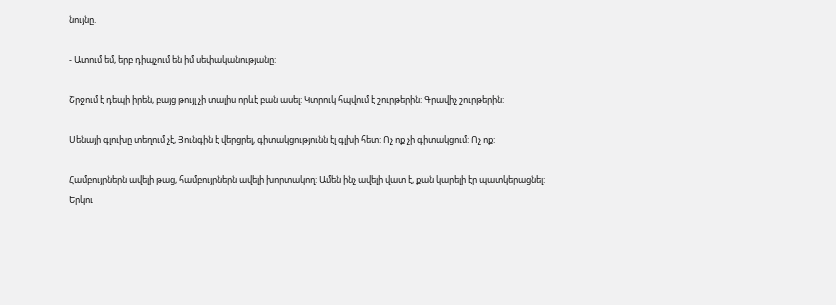նույնը.

- Ատում եմ, երբ դիպչում են իմ սեփականությանը:

Շրջում է դեպի իրեն, բայց թույլ չի տալիս որևէ բան ասել: Կտրուկ հպվում է շուրթերին: Գրավիչ շուրթերին:

Սենայի գլուխը տեղում չէ, Յունգին է վերցրել, գիտակցությունն էլ գլխի հետ: Ոչ ոք չի գիտակցում: Ոչ ոք:

Համբույրներն ավելի թաց, համբույրներն ավելի խորտակող: Ամեն ինչ ավելի վատ է, քան կարելի էր պատկերացնել: Երկու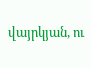վայրկյան, ու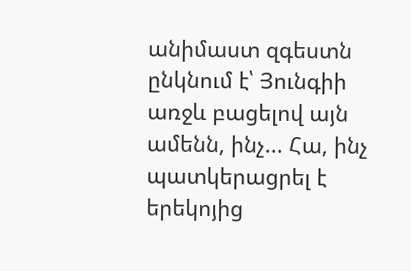անիմաստ զգեստն ընկնում է՝ Յունգիի առջև բացելով այն ամենն, ինչ... Հա, ինչ պատկերացրել է երեկոյից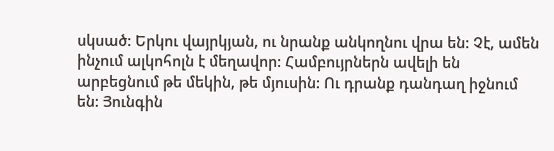սկսած: Երկու վայրկյան, ու նրանք անկողնու վրա են: Չէ, ամեն ինչում ալկոհոլն է մեղավոր: Համբույրներն ավելի են արբեցնում թե մեկին, թե մյուսին: Ու դրանք դանդաղ իջնում են: Յունգին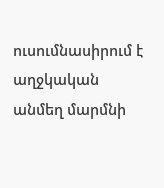ուսումնասիրում է աղջկական անմեղ մարմնի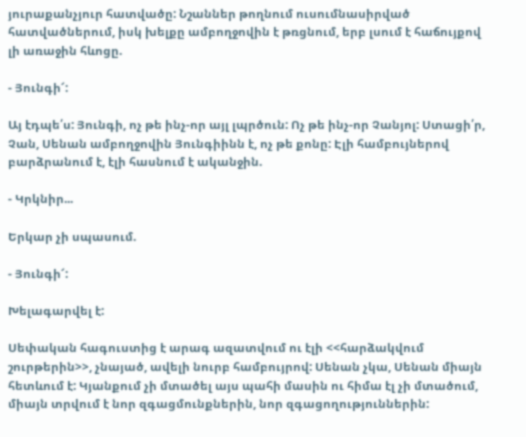յուրաքանչյուր հատվածը: Նշաններ թողնում ուսումնասիրված հատվածներում, իսկ խելքը ամբողջովին է թռցնում, երբ լսում է հաճույքով լի առաջին հևոցը.

- Յունգի՜:

Այ էդպե՛ս: Յունգի, ոչ թե ինչ-որ այլ լպրծուն: Ոչ թե ինչ-որ Չանյոլ: Ստացի՛ր, Չան, Սենան ամբողջովին Յունգիինն է, ոչ թե քոնը: Էլի համբույներով բարձրանում է, էլի հասնում է ականջին.

- Կրկնիր...

Երկար չի սպասում.

- Յունգի՜:

Խելագարվել է:

Սեփական հագուստից է արագ ազատվում ու էլի <<հարձակվում շուրթերին>>, չնայած, ավելի նուրբ համբույրով: Սենան չկա, Սենան միայն հետևում է: Կյանքում չի մտածել այս պահի մասին ու հիմա էլ չի մտածում, միայն տրվում է նոր զգացմունքներին, նոր զգացողություններին: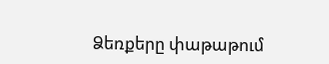Ձեռքերը փաթաթում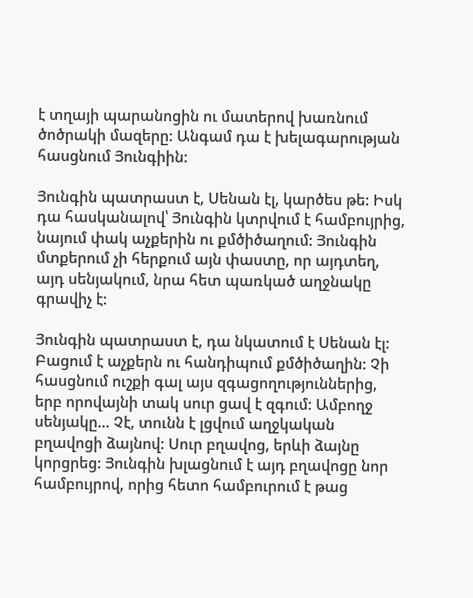է տղայի պարանոցին ու մատերով խառնում ծոծրակի մազերը: Անգամ դա է խելագարության հասցնում Յունգիին:

Յունգին պատրաստ է, Սենան էլ, կարծես թե: Իսկ դա հասկանալով՝ Յունգին կտրվում է համբույրից, նայում փակ աչքերին ու քմծիծաղում: Յունգին մտքերում չի հերքում այն փաստը, որ այդտեղ, այդ սենյակում, նրա հետ պառկած աղջնակը գրավիչ է:

Յունգին պատրաստ է, դա նկատում է Սենան էլ: Բացում է աչքերն ու հանդիպում քմծիծաղին: Չի հասցնում ուշքի գալ այս զգացողություններից, երբ որովայնի տակ սուր ցավ է զգում: Ամբողջ սենյակը... Չէ, տունն է լցվում աղջկական բղավոցի ձայնով: Սուր բղավոց, երևի ձայնը կորցրեց: Յունգին խլացնում է այդ բղավոցը նոր համբույրով, որից հետո համբուրում է թաց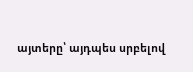այտերը՝ այդպես սրբելով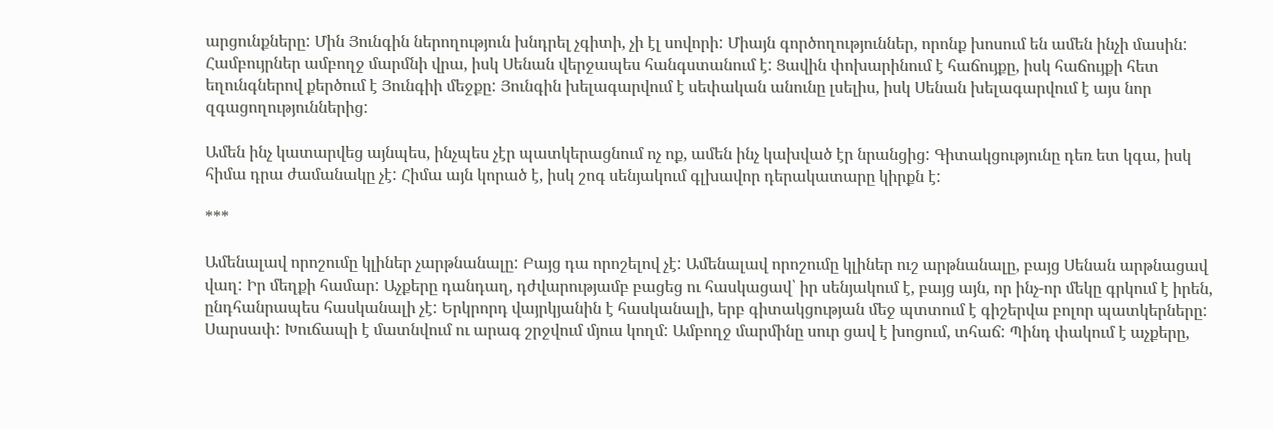արցունքները: Մին Յունգին ներողություն խնդրել չգիտի, չի էլ սովորի: Միայն գործողություններ, որոնք խոսում են ամեն ինչի մասին: Համբույրներ ամբողջ մարմնի վրա, իսկ Սենան վերջապես հանգստանում է: Ցավին փոխարինում է հաճույքը, իսկ հաճույքի հետ եղունգներով քերծում է Յունգիի մեջքը: Յունգին խելագարվում է սեփական անունը լսելիս, իսկ Սենան խելագարվում է այս նոր զգացողություններից:

Ամեն ինչ կատարվեց այնպես, ինչպես չէր պատկերացնում ոչ ոք, ամեն ինչ կախված էր նրանցից: Գիտակցությունը դեռ ետ կգա, իսկ հիմա դրա ժամանակը չէ: Հիմա այն կորած է, իսկ շոգ սենյակում գլխավոր դերակատարը կիրքն է:

***

Ամենալավ որոշումը կլիներ չարթնանալը: Բայց դա որոշելով չէ: Ամենալավ որոշումը կլիներ ուշ արթնանալը, բայց Սենան արթնացավ վաղ: Իր մեղքի համար: Աչքերը դանդաղ, դժվարությամբ բացեց ու հասկացավ՝ իր սենյակում է, բայց այն, որ ինչ-որ մեկը գրկում է իրեն, ընդհանրապես հասկանալի չէ: Երկրորդ վայրկյանին է հասկանալի, երբ գիտակցության մեջ պտտում է գիշերվա բոլոր պատկերները: Սարսափ: Խուճապի է մատնվում ու արագ շրջվում մյուս կողմ: Ամբողջ մարմինը սուր ցավ է խոցում, տհաճ: Պինդ փակում է աչքերը,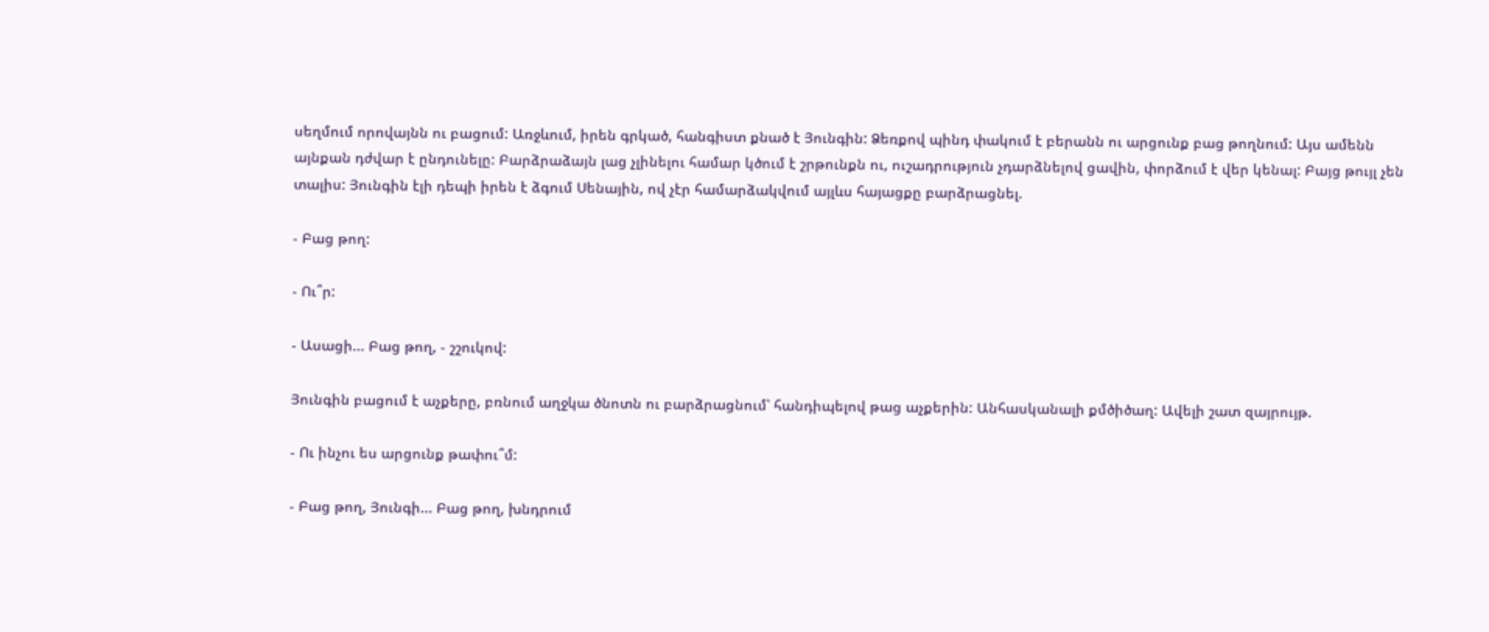սեղմում որովայնն ու բացում: Առջևում, իրեն գրկած, հանգիստ քնած է Յունգին: Ձեռքով պինդ փակում է բերանն ու արցունք բաց թողնում: Այս ամենն այնքան դժվար է ընդունելը: Բարձրաձայն լաց չլինելու համար կծում է շրթունքն ու, ուշադրություն չդարձնելով ցավին, փորձում է վեր կենալ: Բայց թույլ չեն տալիս: Յունգին էլի դեպի իրեն է ձգում Սենային, ով չէր համարձակվում այլևս հայացքը բարձրացնել.

- Բաց թող:

- Ու՞ր:

- Ասացի... Բաց թող, - շշուկով:

Յունգին բացում է աչքերը, բռնում աղջկա ծնոտն ու բարձրացնում՝ հանդիպելով թաց աչքերին: Անհասկանալի քմծիծաղ: Ավելի շատ զայրույթ.

- Ու ինչու ես արցունք թափու՞մ:

- Բաց թող, Յունգի... Բաց թող, խնդրում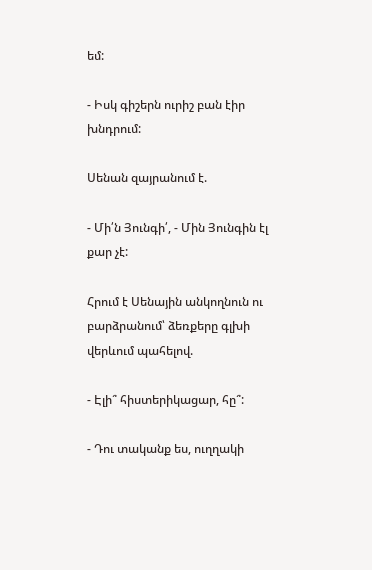եմ:

- Իսկ գիշերն ուրիշ բան էիր խնդրում:

Սենան զայրանում է.

- Մի՛ն Յունգի՛, - Մին Յունգին էլ քար չէ:

Հրում է Սենային անկողնուն ու բարձրանում՝ ձեռքերը գլխի վերևում պահելով.

- Էլի՞ հիստերիկացար, հը՞:

- Դու տականք ես, ուղղակի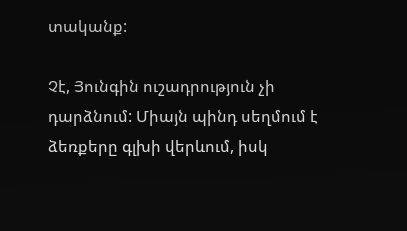տականք:

Չէ, Յունգին ուշադրություն չի դարձնում: Միայն պինդ սեղմում է ձեռքերը գլխի վերևում, իսկ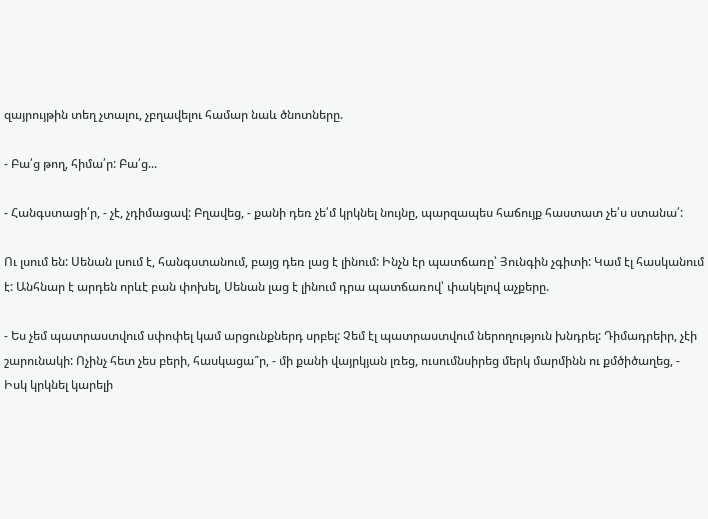զայրույթին տեղ չտալու, չբղավելու համար նաև ծնոտները.

- Բա՛ց թող, հիմա՛ր: Բա՛ց...

- Հանգստացի՛ր, - չէ, չդիմացավ: Բղավեց, - քանի դեռ չե՛մ կրկնել նույնը, պարզապես հաճույք հաստատ չե՛ս ստանա՛:

Ու լսում են: Սենան լսում է, հանգստանում, բայց դեռ լաց է լինում: Ինչն էր պատճառը՝ Յունգին չգիտի: Կամ էլ հասկանում է: Անհնար է արդեն որևէ բան փոխել, Սենան լաց է լինում դրա պատճառով՝ փակելով աչքերը.

- Ես չեմ պատրաստվում սփոփել կամ արցունքներդ սրբել: Չեմ էլ պատրաստվում ներողություն խնդրել: Դիմադրեիր, չէի շարունակի: Ոչինչ հետ չես բերի, հասկացա՞ր, - մի քանի վայրկյան լռեց, ուսումնսիրեց մերկ մարմինն ու քմծիծաղեց, - Իսկ կրկնել կարելի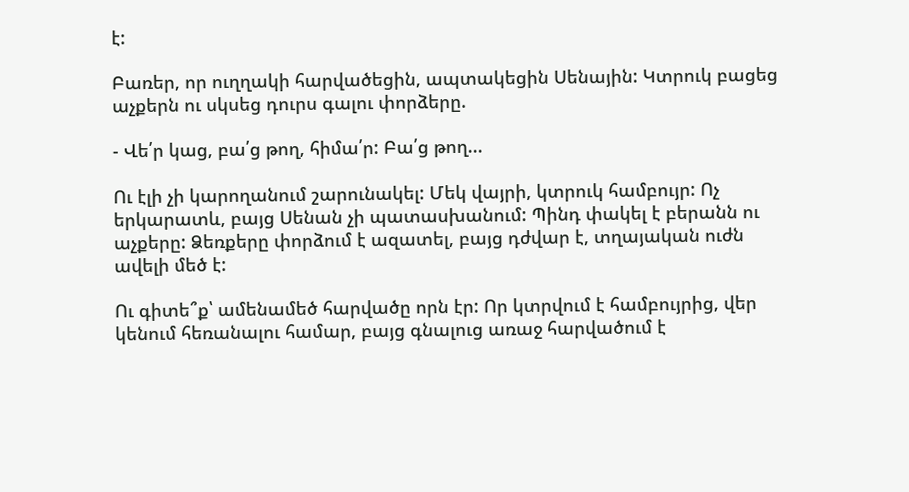է:

Բառեր, որ ուղղակի հարվածեցին, ապտակեցին Սենային: Կտրուկ բացեց աչքերն ու սկսեց դուրս գալու փորձերը.

- Վե՛ր կաց, բա՛ց թող, հիմա՛ր: Բա՛ց թող...

Ու էլի չի կարողանում շարունակել: Մեկ վայրի, կտրուկ համբույր: Ոչ երկարատև, բայց Սենան չի պատասխանում: Պինդ փակել է բերանն ու աչքերը: Ձեռքերը փորձում է ազատել, բայց դժվար է, տղայական ուժն ավելի մեծ է:

Ու գիտե՞ք՝ ամենամեծ հարվածը որն էր: Որ կտրվում է համբույրից, վեր կենում հեռանալու համար, բայց գնալուց առաջ հարվածում է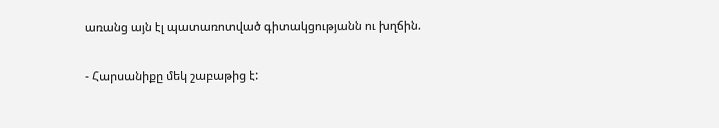առանց այն էլ պատառոտված գիտակցությանն ու խղճին.

- Հարսանիքը մեկ շաբաթից է: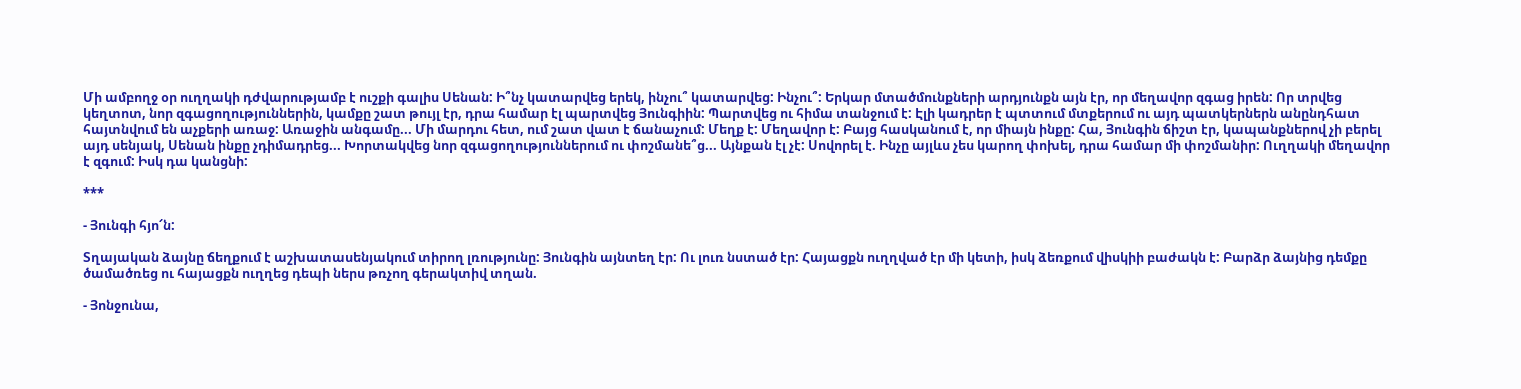Մի ամբողջ օր ուղղակի դժվարությամբ է ուշքի գալիս Սենան: Ի՞նչ կատարվեց երեկ, ինչու՞ կատարվեց: Ինչու՞: Երկար մտածմունքների արդյունքն այն էր, որ մեղավոր զգաց իրեն: Որ տրվեց կեղտոտ, նոր զգացողություններին, կամքը շատ թույլ էր, դրա համար էլ պարտվեց Յունգիին: Պարտվեց ու հիմա տանջում է: Էլի կադրեր է պտտում մտքերում ու այդ պատկերներն անընդհատ հայտնվում են աչքերի առաջ: Առաջին անգամը... Մի մարդու հետ, ում շատ վատ է ճանաչում: Մեղք է: Մեղավոր է: Բայց հասկանում է, որ միայն ինքը: Հա, Յունգին ճիշտ էր, կապանքներով չի բերել այդ սենյակ, Սենան ինքը չդիմադրեց... Խորտակվեց նոր զգացողություններում ու փոշմանե՞ց... Այնքան էլ չէ: Սովորել է. Ինչը այլևս չես կարող փոխել, դրա համար մի փոշմանիր: Ուղղակի մեղավոր է զգում: Իսկ դա կանցնի:

***

- Յունգի հյո՜ն:

Տղայական ձայնը ճեղքում է աշխատասենյակում տիրող լռությունը: Յունգին այնտեղ էր: Ու լուռ նստած էր: Հայացքն ուղղված էր մի կետի, իսկ ձեռքում վիսկիի բաժակն է: Բարձր ձայնից դեմքը ծամածռեց ու հայացքն ուղղեց դեպի ներս թռչող գերակտիվ տղան.

- Յոնջունա,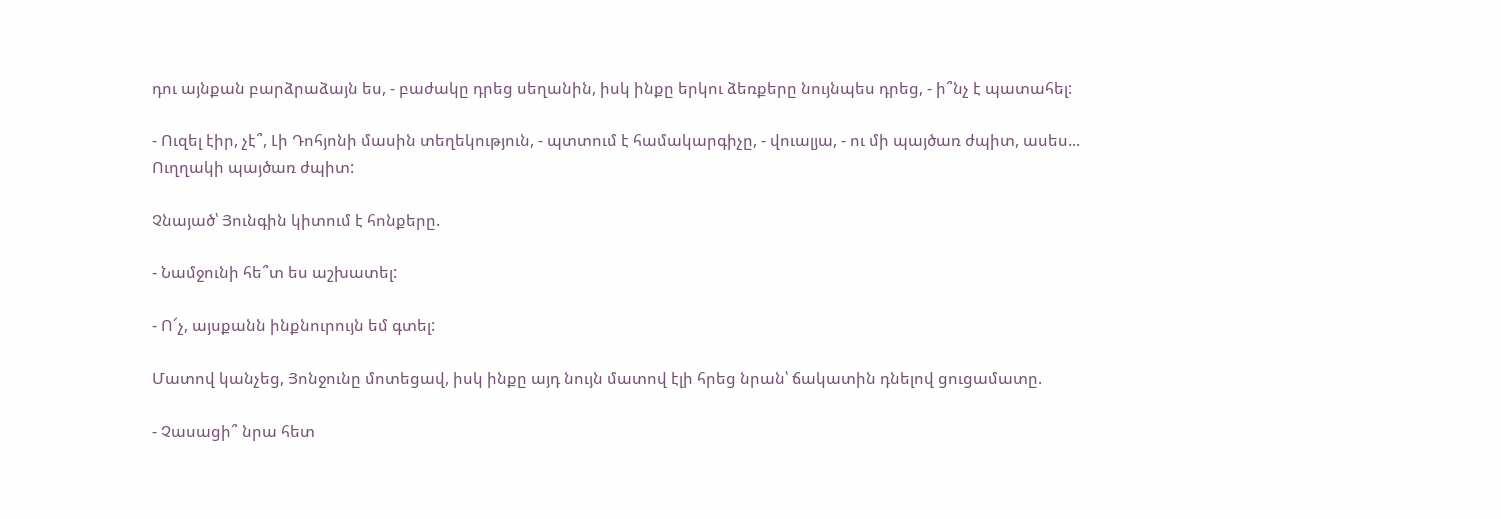դու այնքան բարձրաձայն ես, - բաժակը դրեց սեղանին, իսկ ինքը երկու ձեռքերը նույնպես դրեց, - ի՞նչ է պատահել:

- Ուզել էիր, չէ՞, Լի Դոհյոնի մասին տեղեկություն, - պտտում է համակարգիչը, - վուալյա, - ու մի պայծառ ժպիտ, ասես... Ուղղակի պայծառ ժպիտ:

Չնայած՝ Յունգին կիտում է հոնքերը.

- Նամջունի հե՞տ ես աշխատել:

- Ո՜չ, այսքանն ինքնուրույն եմ գտել:

Մատով կանչեց, Յոնջունը մոտեցավ, իսկ ինքը այդ նույն մատով էլի հրեց նրան՝ ճակատին դնելով ցուցամատը.

- Չասացի՞ նրա հետ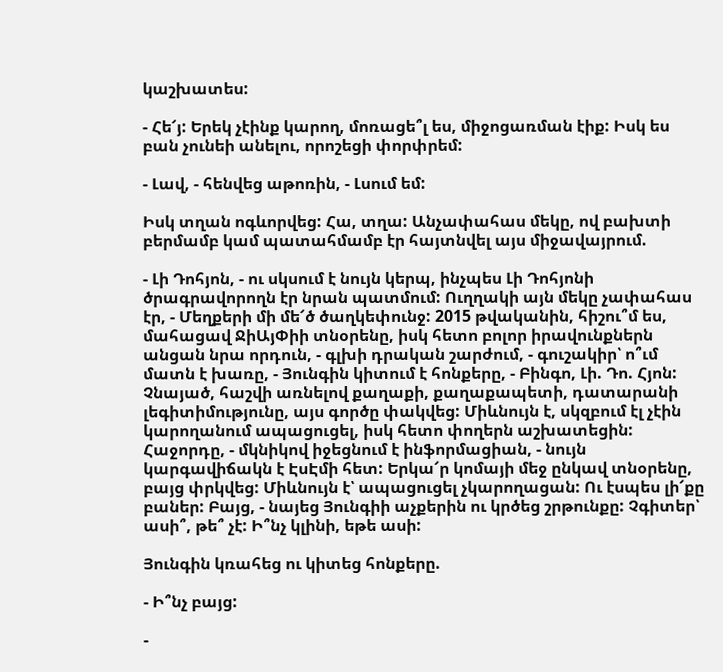կաշխատես:

- Հե՜յ: Երեկ չէինք կարող, մոռացե՞լ ես, միջոցառման էիք: Իսկ ես բան չունեի անելու, որոշեցի փորփրեմ:

- Լավ, - հենվեց աթոռին, - Լսում եմ:

Իսկ տղան ոգևորվեց: Հա, տղա: Անչափահաս մեկը, ով բախտի բերմամբ կամ պատահմամբ էր հայտնվել այս միջավայրում.

- Լի Դոհյոն, - ու սկսում է նույն կերպ, ինչպես Լի Դոհյոնի ծրագրավորողն էր նրան պատմում: Ուղղակի այն մեկը չափահաս էր, - Մեղքերի մի մե՜ծ ծաղկեփունջ: 2015 թվականին, հիշու՞մ ես, մահացավ ՋիԱյՓիի տնօրենը, իսկ հետո բոլոր իրավունքներն անցան նրա որդուն, - գլխի դրական շարժում, - գուշակիր՝ ո՞ւմ մատն է խառը, - Յունգին կիտում է հոնքերը, - Բինգո, Լի. Դո. Հյոն: Չնայած, հաշվի առնելով քաղաքի, քաղաքապետի, դատարանի լեգիտիմությունը, այս գործը փակվեց: Միևնույն է, սկզբում էլ չէին կարողանում ապացուցել, իսկ հետո փողերն աշխատեցին: Հաջորդը, - մկնիկով իջեցնում է ինֆորմացիան, - նույն կարգավիճակն է ԷսԷմի հետ: Երկա՜ր կոմայի մեջ ընկավ տնօրենը, բայց փրկվեց: Միևնույն է՝ ապացուցել չկարողացան: Ու էսպես լի՜քը բաներ: Բայց, - նայեց Յունգիի աչքերին ու կրծեց շրթունքը: Չգիտեր՝ ասի՞, թե՞ չէ: Ի՞նչ կլինի, եթե ասի:

Յունգին կռահեց ու կիտեց հոնքերը.

- Ի՞նչ բայց:

-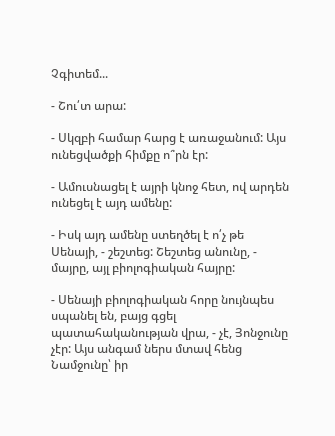Չգիտեմ...

- Շու՛տ արա:

- Սկզբի համար հարց է առաջանում: Այս ունեցվածքի հիմքը ո՞րն էր:

- Ամուսնացել է այրի կնոջ հետ, ով արդեն ունեցել է այդ ամենը:

- Իսկ այդ ամենը ստեղծել է ո՛չ թե Սենայի, - շեշտեց: Շեշտեց անունը, - մայրը, այլ բիոլոգիական հայրը:

- Սենայի բիոլոգիական հորը նույնպես սպանել են, բայց գցել պատահականության վրա, - չէ, Յոնջունը չէր: Այս անգամ ներս մտավ հենց Նամջունը՝ իր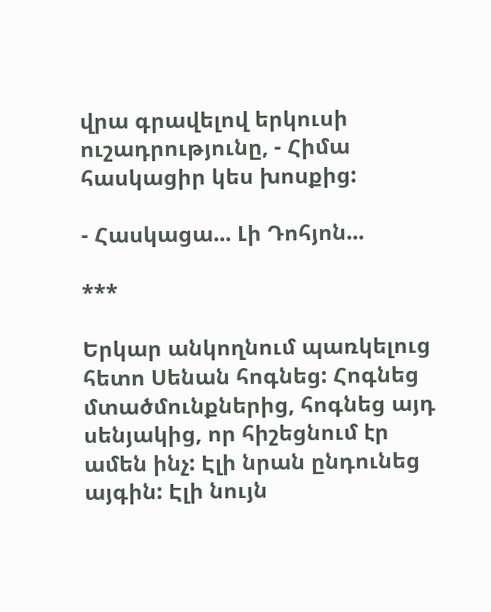վրա գրավելով երկուսի ուշադրությունը, - Հիմա հասկացիր կես խոսքից:

- Հասկացա... Լի Դոհյոն...

***

Երկար անկողնում պառկելուց հետո Սենան հոգնեց: Հոգնեց մտածմունքներից, հոգնեց այդ սենյակից, որ հիշեցնում էր ամեն ինչ: Էլի նրան ընդունեց այգին: Էլի նույն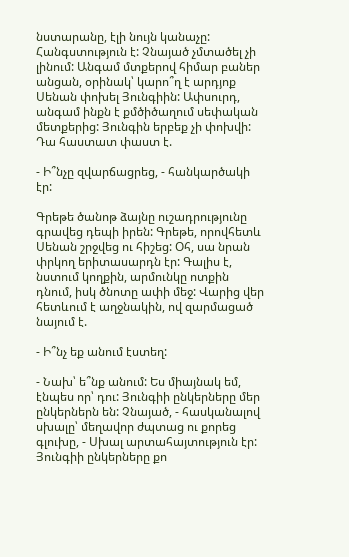նստարանը, էլի նույն կանաչը: Հանգստություն է: Չնայած չմտածել չի լինում: Անգամ մտքերով հիմար բաներ անցան, օրինակ՝ կարո՞ղ է արդյոք Սենան փոխել Յունգիին: Ափսուրդ, անգամ ինքն է քմծիծաղում սեփական մետքերից: Յունգին երբեք չի փոխվի: Դա հաստատ փաստ է.

- Ի՞նչը զվարճացրեց, - հանկարծակի էր:

Գրեթե ծանոթ ձայնը ուշադրությունը գրավեց դեպի իրեն: Գրեթե, որովհետև Սենան շրջվեց ու հիշեց: Օհ, սա նրան փրկող երիտասարդն էր: Գալիս է, նստում կողքին, արմունկը ոտքին դնում, իսկ ծնոտը ափի մեջ: Վարից վեր հետևում է աղջնակին, ով զարմացած նայում է.

- Ի՞նչ եք անում էստեղ:

- Նախ՝ ե՞նք անում: Ես միայնակ եմ, էնպես որ՝ դու: Յունգիի ընկերները մեր ընկերներն են: Չնայած, - հասկանալով սխալը՝ մեղավոր ժպտաց ու քորեց գլուխը, - Սխալ արտահայտություն էր: Յունգիի ընկերները քո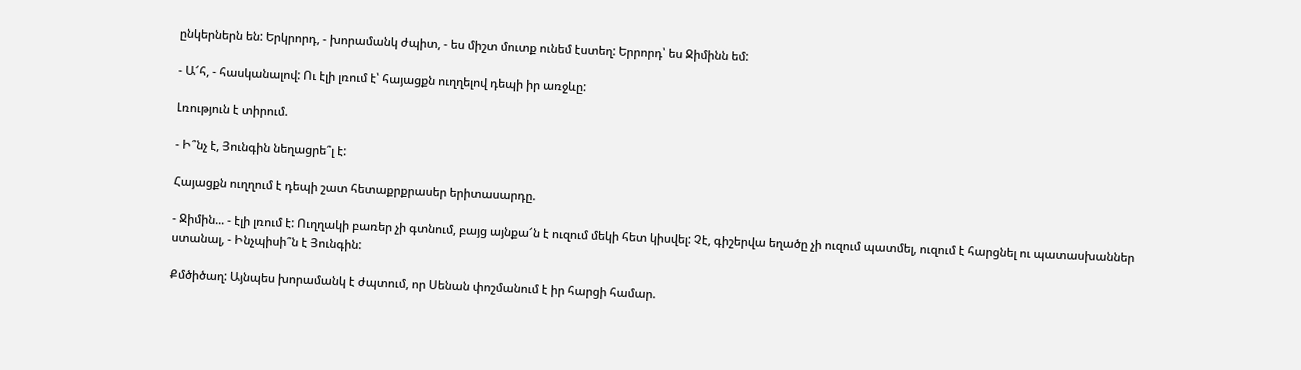ընկերներն են: Երկրորդ, - խորամանկ ժպիտ, - ես միշտ մուտք ունեմ էստեղ: Երրորդ՝ ես Ջիմինն եմ:

- Ա՜հ, - հասկանալով: Ու էլի լռում է՝ հայացքն ուղղելով դեպի իր առջևը:

Լռություն է տիրում.

- Ի՞նչ է, Յունգին նեղացրե՞լ է:

Հայացքն ուղղում է դեպի շատ հետաքրքրասեր երիտասարդը.

- Ջիմին... - էլի լռում է: Ուղղակի բառեր չի գտնում, բայց այնքա՜ն է ուզում մեկի հետ կիսվել: Չէ, գիշերվա եղածը չի ուզում պատմել, ուզում է հարցնել ու պատասխաններ ստանալ, - Ինչպիսի՞ն է Յունգին:

Քմծիծաղ: Այնպես խորամանկ է ժպտում, որ Սենան փոշմանում է իր հարցի համար.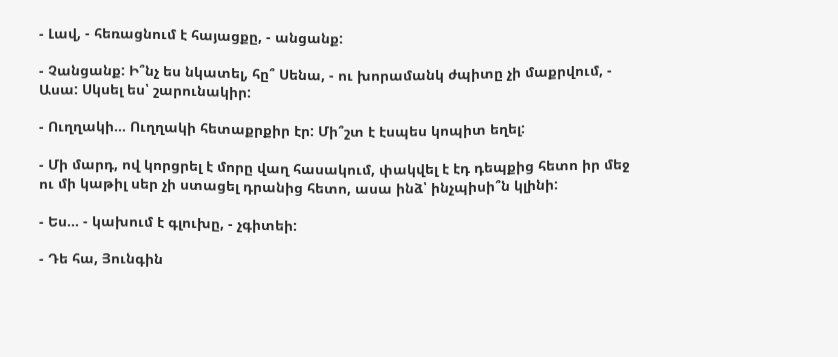- Լավ, - հեռացնում է հայացքը, - անցանք:

- Չանցանք: Ի՞նչ ես նկատել, հը՞ Սենա, - ու խորամանկ ժպիտը չի մաքրվում, - Ասա: Սկսել ես՝ շարունակիր:

- Ուղղակի... Ուղղակի հետաքրքիր էր: Մի՞շտ է էսպես կոպիտ եղել:

- Մի մարդ, ով կորցրել է մորը վաղ հասակում, փակվել է էդ դեպքից հետո իր մեջ ու մի կաթիլ սեր չի ստացել դրանից հետո, ասա ինձ՝ ինչպիսի՞ն կլինի:

- Ես... - կախում է գլուխը, - չգիտեի:

- Դե հա, Յունգին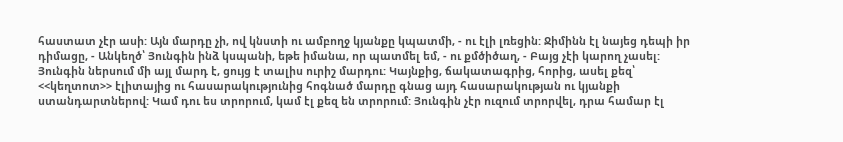հաստատ չէր ասի: Այն մարդը չի, ով կնստի ու ամբողջ կյանքը կպատմի, - ու էլի լռեցին: Ջիմինն էլ նայեց դեպի իր դիմացը, - Անկեղծ՝ Յունգին ինձ կսպանի, եթե իմանա, որ պատմել եմ, - ու քմծիծաղ, - Բայց չէի կարող չասել: Յունգին ներսում մի այլ մարդ է, ցույց է տալիս ուրիշ մարդու: Կայնքից, ճակատագրից, հորից, ասել քեզ՝ <<կեղտոտ>> էլիտայից ու հասարակությունից հոգնած մարդը գնաց այդ հասարակության ու կյանքի ստանդարտներով: Կամ դու ես տրորում, կամ էլ քեզ են տրորում: Յունգին չէր ուզում տրորվել, դրա համար էլ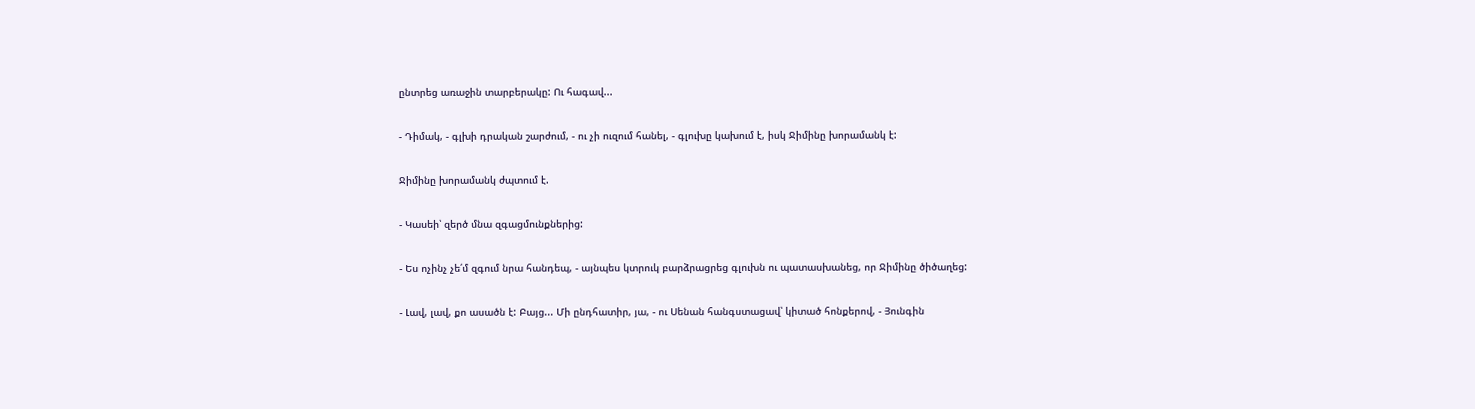ընտրեց առաջին տարբերակը: Ու հագավ...

- Դիմակ, - գլխի դրական շարժում, - ու չի ուզում հանել, - գլուխը կախում է, իսկ Ջիմինը խորամանկ է:

Ջիմինը խորամանկ ժպտում է.

- Կասեի՝ զերծ մնա զգացմունքներից:

- Ես ոչինչ չե՛մ զգում նրա հանդեպ, - այնպես կտրուկ բարձրացրեց գլուխն ու պատասխանեց, որ Ջիմինը ծիծաղեց:

- Լավ, լավ, քո ասածն է: Բայց... Մի ընդհատիր, յա, - ու Սենան հանգստացավ՝ կիտած հոնքերով, - Յունգին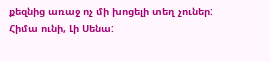քեզնից առաջ ոչ մի խոցելի տեղ չուներ: Հիմա ունի, Լի Սենա: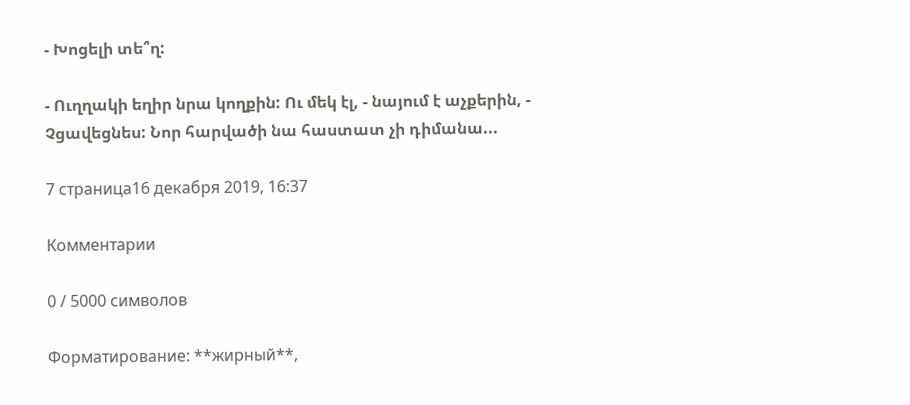- Խոցելի տե՞ղ:

- Ուղղակի եղիր նրա կողքին: Ու մեկ էլ, - նայում է աչքերին, - Չցավեցնես: Նոր հարվածի նա հաստատ չի դիմանա...

7 страница16 декабря 2019, 16:37

Комментарии

0 / 5000 символов

Форматирование: **жирный**,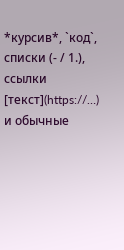*курсив*, `код`, списки (- / 1.), ссылки [текст](https://…) и обычные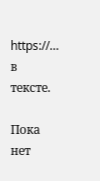https://… в тексте.

Пока нет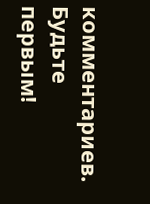комментариев. Будьте первым!